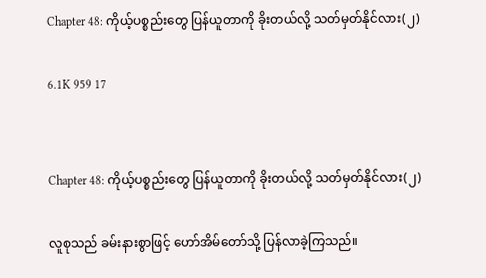Chapter 48: ကိုယ့်ပစ္စည်းတွေ ပြန်ယူတာကို ခိုးတယ်လို့ သတ်မှတ်နိုင်လား(၂)

6.1K 959 17


Chapter 48: ကိုယ့်ပစ္စည်းတွေ ပြန်ယူတာကို ခိုးတယ်လို့ သတ်မှတ်နိုင်လား(၂)

လူစုသည် ခမ်းနားစွာဖြင့် ဟော်အိမ်တော်သို့ ပြန်လာခဲ့ကြသည်။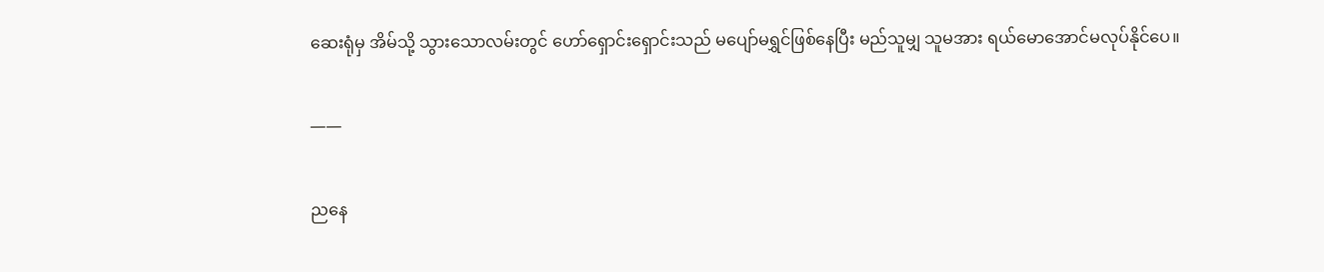ဆေးရုံမှ အိမ်သို့ သွားသောလမ်းတွင် ဟော်ရှောင်းရှောင်းသည် မပျော်မရွှင်ဖြစ်နေပြီး မည်သူမျှ သူမအား ရယ်မောအောင်မလုပ်နိုင်ပေ။

——

ညနေ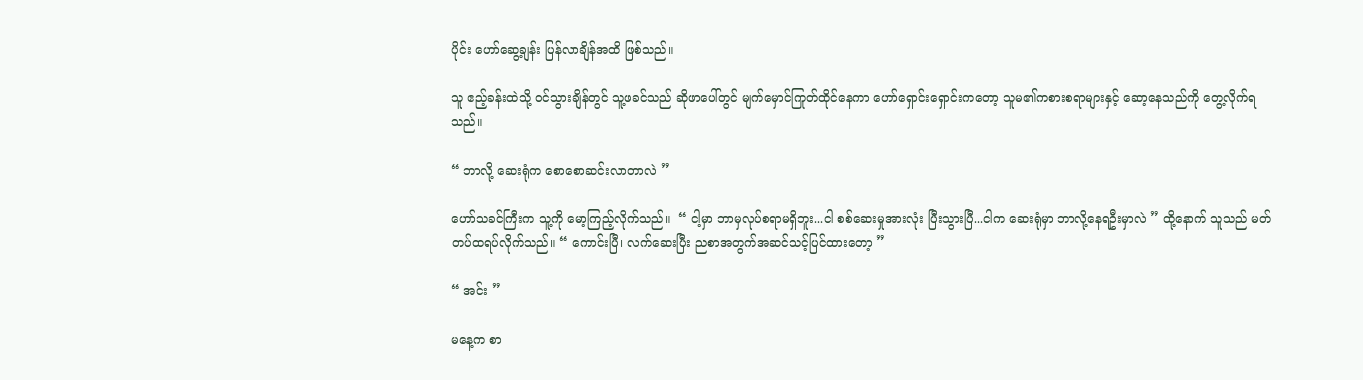ပိုင်း ဟော်ဆွေ့ချန်း ပြန်လာချိန်အထိ ဖြစ်သည်။

သူ ဧည့်ခန်းထဲသို့ ဝင်သွားချိန်တွင် သူ့ဖခင်သည် ဆိုဖာပေါ်တွင် မျက်မှောင်ကြုတ်ထိုင်နေကာ ဟော်ရှောင်းရှောင်းကတော့ သူမ၏ကစားစရာများနှင့် ဆော့နေသည်ကို တွေ့လိုက်ရသည်။

“ ဘာလို့ ဆေးရုံက စောစောဆင်းလာတာလဲ ”

ဟော်သခင်ကြီးက သူ့ကို မော့ကြည့်လိုက်သည်။  “ ငါ့မှာ ဘာမှလုပ်စရာမရှိဘူး...ငါ စစ်ဆေးမှုအားလုံး ပြီးသွားပြီ...ငါက ဆေးရုံမှာ ဘာလို့နေရဦးမှာလဲ ” ထို့နောက် သူသည် မတ်တပ်ထရပ်လိုက်သည်။ “ ကောင်းပြီ၊ လက်ဆေးပြီး ညစာအတွက်အဆင်သင့်ပြင်ထားတော့ ”

“ အင်း ”

မနေ့က စာ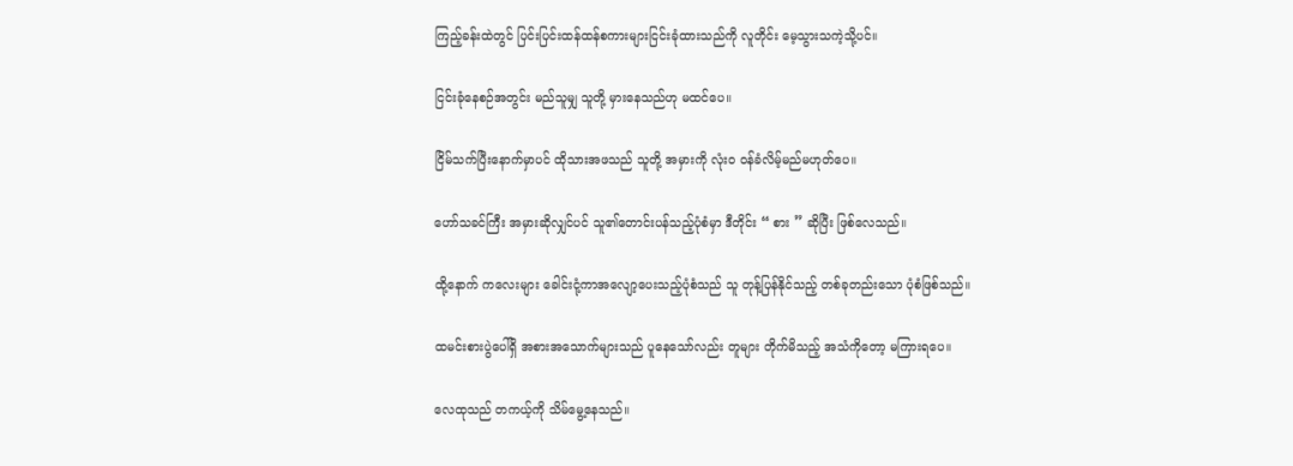ကြည့်ခန်းထဲတွင် ပြင်းပြင်းထန်ထန်စကားများငြင်းခုံထားသည်ကို လူတိုင်း မေ့သွားသကဲ့သို့ပင်။

ငြင်းခုံနေစဉ်အတွင်း မည်သူမျှ သူတို့ မှားနေသည်ဟု မထင်ပေ။

ငြိမ်သက်ပြီးနောက်မှာပင် ထိုသားအဖသည် သူတို့ အမှားကို လုံးဝ ဝန်ခံလိမ့်မည်မဟုတ်ပေ။

ဟော်သခင်ကြီး အမှားဆိုလျှင်ပင် သူ၏တောင်းပန်သည့်ပုံစံမှာ ဒီတိုင်း “ စား ” ဆိုပြီး ဖြစ်လေသည်။

ထို့နောက် ကလေးများ ခေါင်းငုံ့ကာအလျော့ပေးသည့်ပုံစံသည် သူ တုန့်ပြန်နိုင်သည့် တစ်ခုတည်းသော ပုံစံဖြစ်သည်။

ထမင်းစားပွဲပေါ်ရှိ အစားအသောက်များသည် ပူနေသော်လည်း တူများ တိုက်မိသည့် အသံကိုတော့ မကြားရပေ။

လေထုသည် တကယ့်ကို သိမ်မွေ့နေသည်။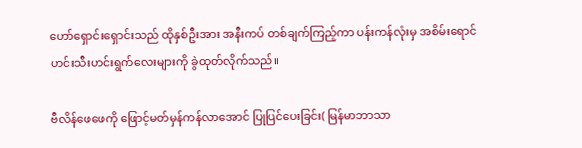ဟော်ရှောင်းရှောင်းသည် ထိုနှစ်ဦးအား အနီးကပ် တစ်ချက်ကြည့်ကာ ပန်းကန်လုံးမှ အစိမ်းရောင် ဟင်းသီးဟင်းရွက်လေးများကို ခွဲထုတ်လိုက်သည်။

ဗီလိန်ဖေဖေကို ဖြောင့်မတ်မှန်ကန်လာအောင် ပြုပြင်ပေးခြင်း( မြန်မာဘာသာ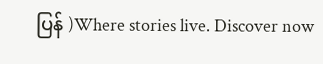ပြန် )Where stories live. Discover now